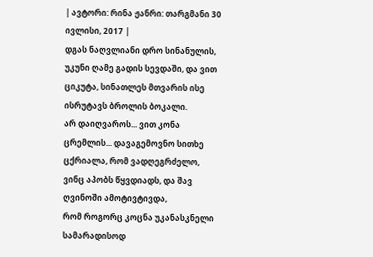| ავტორი: რინა ჟანრი: თარგმანი 30 ივლისი, 2017 |
დგას ნაღვლიანი დრო სინანულის, უკუნი ღამე გადის სევდაში, და ვით ციკუტა, სინათლეს მთვარის ისე ისრუტავს ბროლის ბოკალი.
არ დაიღვაროს... ვით კონა ცრემლის... დავაგემოვნო სითხე ცქრიალა, რომ ვადღეგრძელო, ვინც აპობს წყვდიადს, და შავ ღვინოში ამოტივტივდა,
რომ როგორც კოცნა უკანასკნელი სამარადისოდ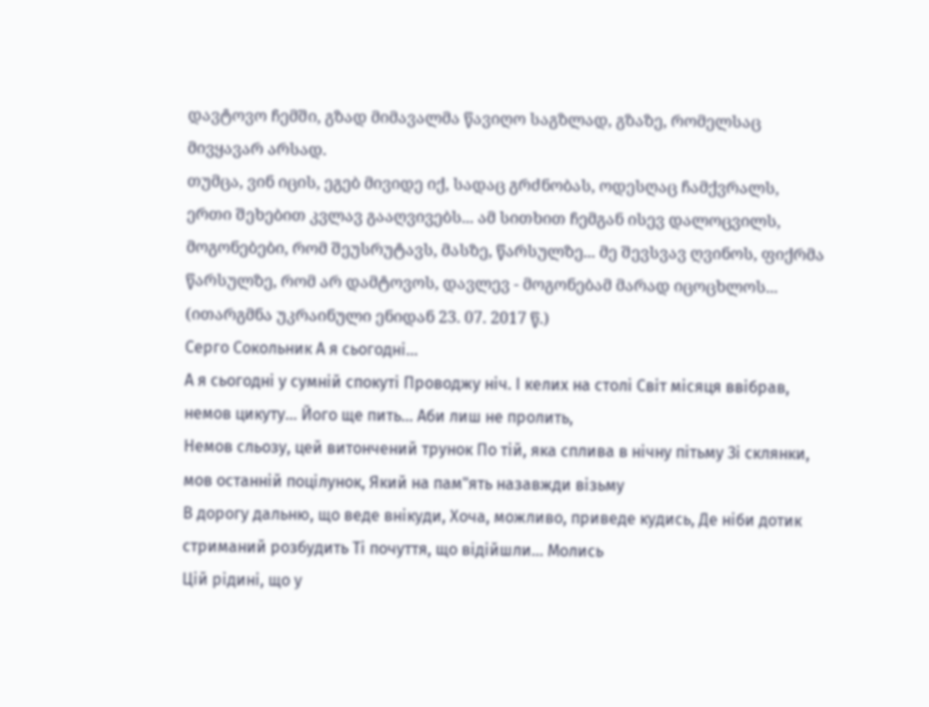დავტოვო ჩემში, გზად მიმავალმა წავიღო საგზლად, გზაზე, რომელსაც მივყავარ არსად.
თუმცა, ვინ იცის, ეგებ მივიდე იქ, სადაც გრძნობას, ოდესღაც ჩამქვრალს, ერთი შეხებით კვლავ გააღვივებს... ამ სითხით ჩემგან ისევ დალოცვილს,
მოგონებები, რომ შეუსრუტავს, მასზე, წარსულზე... მე შევსვავ ღვინოს, ფიქრმა წარსულზე, რომ არ დამტოვოს, დავლევ - მოგონებამ მარად იცოცხლოს...
(ითარგმნა უკრაინული ენიდან 23. 07. 2017 წ.)
Серго Сокольник А я сьогодні...
А я сьогодні у сумній спокуті Проводжу ніч. І келих на столі Світ місяця ввібрав, немов цикуту... Його ще пить... Аби лиш не пролить,
Немов сльозу, цей витончений трунок По тій, яка сплива в нічну пітьму Зі склянки, мов останній поцілунок, Який на пам"ять назавжди візьму
В дорогу дальню, що веде внікуди, Хоча, можливо, приведе кудись, Де ніби дотик стриманий розбудить Ті почуття, що відійшли... Молись
Цій рідині, що у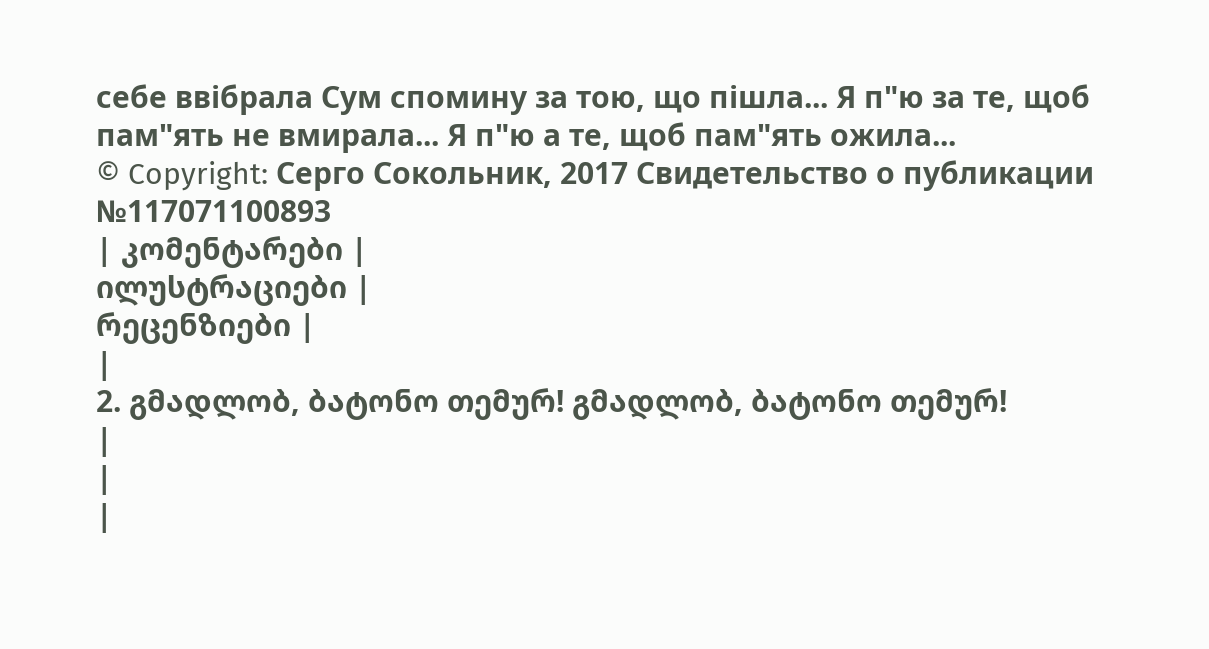себе ввібрала Сум спомину за тою, що пішла... Я п"ю за те, щоб пам"ять не вмирала... Я п"ю а те, щоб пам"ять ожила...
© Copyright: Серго Сокольник, 2017 Свидетельство о публикации №117071100893
| კომენტარები |
ილუსტრაციები |
რეცენზიები |
|
2. გმადლობ, ბატონო თემურ! გმადლობ, ბატონო თემურ!
|
|
|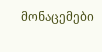მონაცემები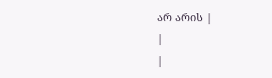არ არის |
|
|